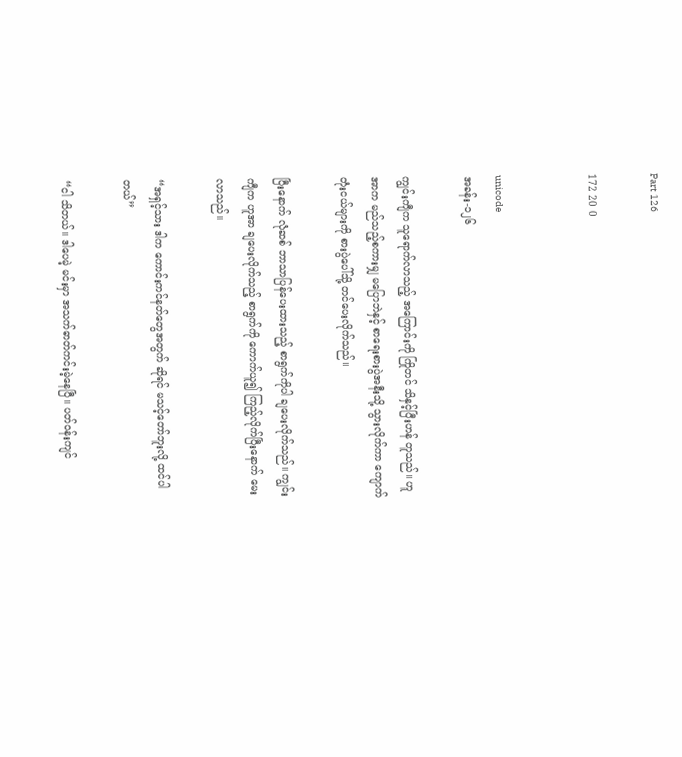Part 126

172 20 0


unicode
အခန်း-၁၂၆

ကျွင်းကျီက သူရောက်လာသည့် အကြောင်းကို ကြိုတင် သိနှင့်ပြီးဟန် တူသည်။ ဟူအာက မည်သည့်စကားမျှ မပြောဘဲနှင့် စာရေးစားပွဲအနီးသို့ သွားလိုက်ကာ ကျောက်တုံးငယ်များကို စားပွဲပေါ်သို့ တင်ပေးလိုက်သည်။

ပြီးနောက် လုံဆစ် ဘာသာပြန်ပေးထားသည့် စာရွက်ကိုပါ ချပေးလိုက်သည်။ ကျွင်းကျီက ဟူအာ ချပေးလိုက်သည့် စာရွက်ကို ကောက်ယူ၍ ကြည့်လိုက်ပြီးနောက် မေးလာသည်။

“အရှင့်သား ဒါက ကောင်းကင်နတ်တွေအတွက် ဆိုရင် မသင့်တော်ဘူးလို့ ထင်ပါတယ်”

“ငါ သိတယ်။ ဒါပေမဲ့ မင်းမှာ အသက်ဓာတ်ကင်းမဲ့နေပြီ။ ပတ်ဝန်းကျင်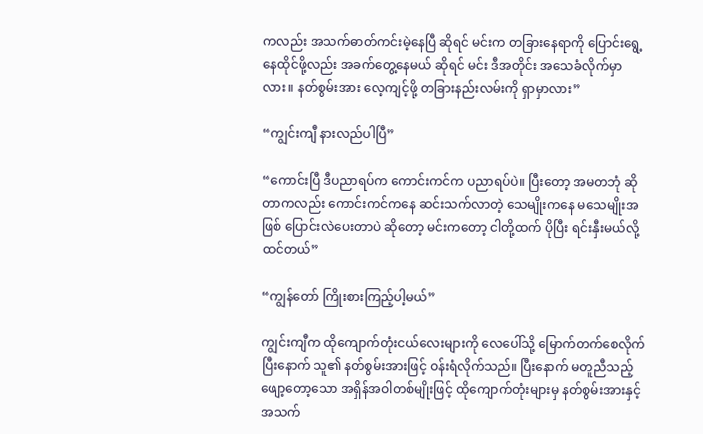ကလည်း အသက်ဓာတ်ကင်းမဲ့နေပြီ ဆိုရင် မင်းက တခြားနေရာကို ပြောင်းရွေ့ နေထိုင်ဖို့လည်း အခက်တွေ့နေမယ် ဆိုရင် မင်း ဒီအတိုင်း အသေခံလိုက်မှာလား။ နတ်စွမ်းအား လေ့ကျင့်ဖို့ တခြားနည်းလမ်းကို ရှာမှာလား”

“ကျွင်းကျီ နားလည်ပါပြီ”

“ကောင်းပြီ ဒီပညာရပ်က ကောင်းကင်က ပညာရပ်ပဲ။ ပြီးတော့ အမတဘုံ ဆိုတာကလည်း ကောင်းကင်ကနေ ဆင်းသက်လာတဲ့ သေမျိုးကနေ မသေမျိုးအဖြစ် ပြောင်းလဲပေးတာပဲ ဆိုတော့ မင်းကတော့ ငါတို့ထက် ပိုပြီး ရင်းနှီးမယ်လို့ ထင်တယ်”

“ကျွန်တော် ကြိုးစားကြည့်ပါ့မယ်”

ကျွင်းကျီက ထိုကျောက်တုံးငယ်လေးများကို လေပေါ်သို့ မြောက်တက်စေလိုက်ပြီးနောက် သူ၏ နတ်စွမ်းအားဖြင့် ဝန်းရံလိုက်သည်။ ပြီးနောက် မတူညီသည့် ဖျော့တော့သော အရှိန်အဝါတစ်မျိုးဖြင့် ထိုကျောက်တုံးများမှ နတ်စွမ်းအားနှင့် အသက်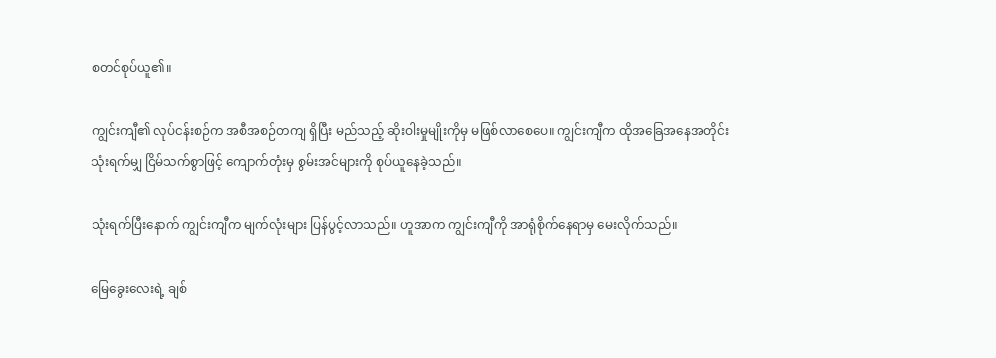စတင်စုပ်ယူ၏။

ကျွင်းကျီ၏ လုပ်ငန်းစဉ်က အစီအစဉ်တကျ ရှိပြီး မည်သည့် ဆိုးဝါးမှုမျိုးကိုမှ မဖြစ်လာစေပေ။ ကျွင်းကျီက ထိုအခြေအနေအတိုင်း သုံးရက်မျှ ငြိမ်သက်စွာဖြင့် ကျောက်တုံးမှ စွမ်းအင်များကို စုပ်ယူနေခဲ့သည်။

သုံးရက်ပြီးနောက် ကျွင်းကျီက မျက်လုံးများ ပြန်ပွင့်လာသည်။ ဟူအာက ကျွင်းကျီကို အာရုံစိုက်နေရာမှ မေးလိုက်သည်။

မြေခွေးလေးရဲ့ ချစ်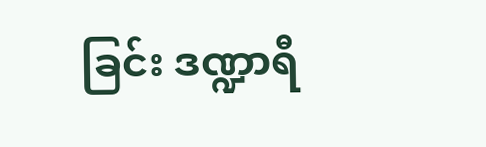ခြင်း ဒဏ္ဍာရီ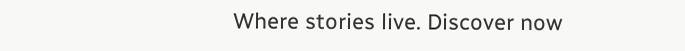Where stories live. Discover now